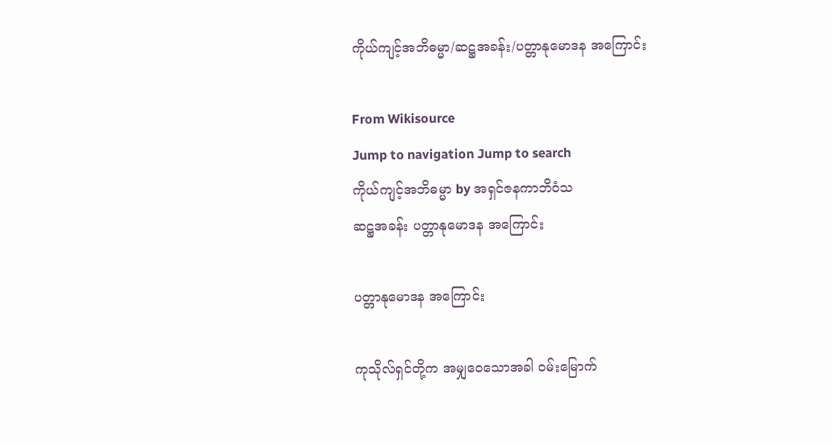ကိုယ်ကျင့်အဘိဓမ္မာ/ဆဋ္ဌအခန်း/ပတ္တာနုမောဒန အကြောင်း

From Wikisource
Jump to navigation Jump to search
ကိုယ်ကျင့်အဘိဓမ္မာ by အရှင်ဇနကာဘိဝံသ
ဆဋ္ဌအခန်း ပတ္တာနုမောဒန အကြောင်း

ပတ္တာနုမောဒန အကြောင်း

ကုသိုလ်ရှင်တို့က အမျှဝေသောအခါ ဝမ်းမြောက်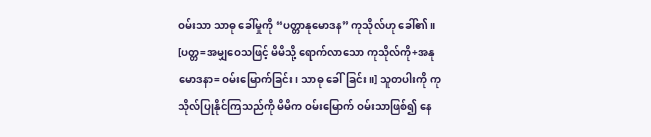ဝမ်းသာ သာဓု ခေါ်မှုကို “ပတ္တာနုမောဒန” ကုသိုလ်ဟု ခေါ်၏။ [ပတ္တ=အမျှဝေသဖြင့် မိမိသို့ ရောက်လာသော ကုသိုလ်ကို+အနုမောဒနာ= ဝမ်းမြောက်ခြင်း၊ သာဓု ခေါ်ခြင်း။] သူတပါးကို ကုသိုလ်ပြုနိုင်ကြသည်ကို မိမိက ဝမ်းမြောက် ဝမ်းသာဖြစ်၍ နေ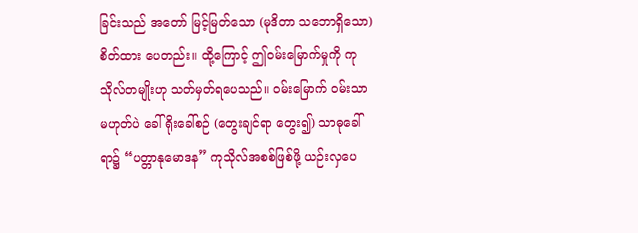ခြင်းသည် အတော် မြင့်မြတ်သော (မုဒိတာ သဘောရှိသော) စိတ်ထား ပေတည်း။ ထို့ကြောင့် ဤဝမ်းမြောက်မှုကို ကုသိုလ်တမျိုးဟု သတ်မှတ်ရပေသည်။ ဝမ်းမြောက် ဝမ်းသာ မဟုတ်ပဲ ခေါ်ရိုးခေါ်စဉ် (တွေးချင်ရာ တွေး၍) သာဓုခေါ်ရာ၌ “ပတ္တာနုမောဒန” ကုသိုလ်အစစ်ဖြစ်ဖို့ ယဉ်းလှပေ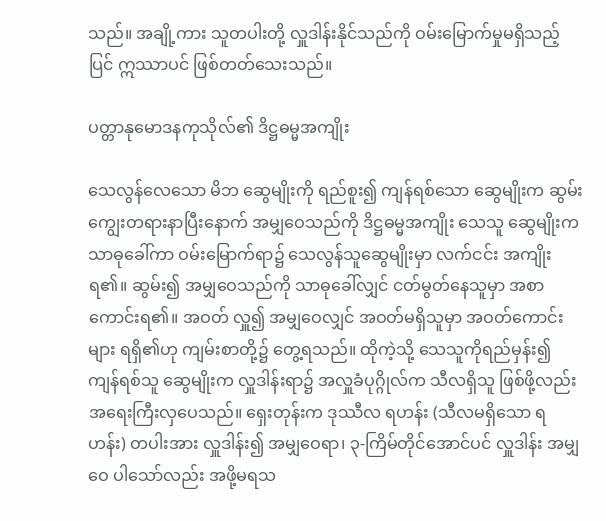သည်။ အချို့ကား သူတပါးတို့ လှူဒါန်းနိုင်သည်ကို ဝမ်းမြောက်မှုမရှိသည့်ပြင် ဣဿာပင် ဖြစ်တတ်သေးသည်။

ပတ္တာနုမောဒနကုသိုလ်၏ ဒိဋ္ဌဓမ္မအကျိုး

သေလွန်လေသော မိဘ ဆွေမျိုးကို ရည်စူး၍ ကျန်ရစ်သော ဆွေမျိုးက ဆွမ်းကျွေးတရားနာပြီးနောက် အမျှဝေသည်ကို ဒိဋ္ဌဓမ္မအကျိုး သေသူ ဆွေမျိုးက သာဓုခေါ်ကာ ဝမ်းမြောက်ရာ၌ သေလွန်သူဆွေမျိုးမှာ လက်ငင်း အကျိုးရ၏။ ဆွမ်း၍ အမျှဝေသည်ကို သာဓုခေါ်လျှင် ငတ်မွတ်နေသူမှာ အစာကောင်းရ၏။ အဝတ် လှူ၍ အမျှဝေလျှင် အဝတ်မရှိသူမှာ အဝတ်ကောင်းများ ရရှိ၏ဟု ကျမ်းစာတို့၌ တွေ့ရသည်။ ထိုကဲ့သို့ သေသူကိုရည်မှန်း၍ ကျန်ရစ်သူ ဆွေမျိုးက လှူဒါန်းရာ၌ အလှူခံပုဂ္ဂိုလ်က သီလရှိသူ ဖြစ်ဖို့လည်း အရေးကြီးလှပေသည်။ ရှေးတုန်းက ဒုဿီလ ရဟန်း (သီလမရှိသော ရဟန်း) တပါးအား လှူဒါန်း၍ အမျှဝေရာ၊ ၃-ကြိမ်တိုင်အောင်ပင် လှူဒါန်း အမျှဝေ ပါသော်လည်း အဖို့မရသ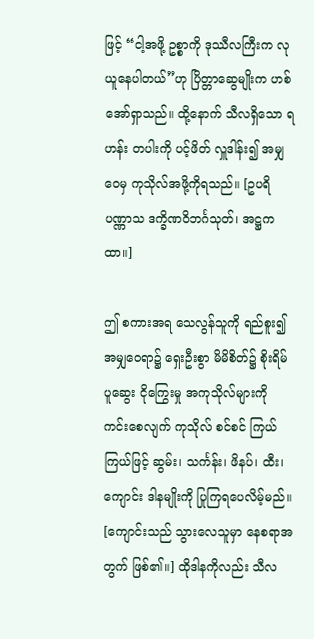ဖြင့် “ငါ့အဖို့ ဥစ္စာကို ဒုဿီလကြီးက လုယူနေပါတယ်”ဟု ပြိတ္တာဆွေမျိုးက ဟစ်အော်ရှာသည်။ ထို့နောက် သီလရှိသော ရဟန်း တပါးကို ပင့်ဖိတ် လှူဒါန်း၍ အမျှဝေမှ ကုသိုလ်အဖို့ကိုရသည်။ [ဥပရိပဏ္ဏာသ ဒက္ခိဏဝိဘင်္ဂသုတ်၊ အဋ္ဌကထာ။]

ဤ စကားအရ သေလွန်သူကို ရည်စူး၍ အမျှဝေရာ၌ ရှေးဦးစွာ မိမိစိတ်၌ စိုးရိမ် ပူဆွေး ငိုကြွေးမှု အကုသိုလ်များကို ကင်းစေလျက် ကုသိုလ် စင်စင် ကြယ်ကြယ်ဖြင့် ဆွမ်း၊ သင်္ကန်း၊ ဖိနပ်၊ ထီး၊ ကျောင်း ဒါနမျိုးကို ပြုကြရပေလိမ့်မည်။ [ကျောင်းသည် သွားလေသူမှာ နေစရာအတွက် ဖြစ်၏။] ထိုဒါနကိုလည်း သီလ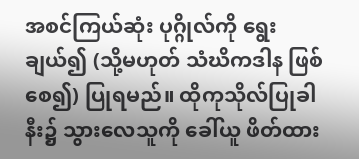အစင်ကြယ်ဆုံး ပုဂ္ဂိုလ်ကို ရွေးချယ်၍ (သို့မဟုတ် သံဃိကဒါန ဖြစ်စေ၍) ပြုရမည်။ ထိုကုသိုလ်ပြုခါနီး၌ သွားလေသူကို ခေါ်ယူ ဖိတ်ထား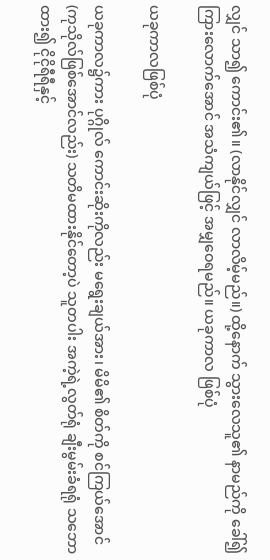လျှင် သာ၍ ကောင်း၏။ (လာနိုင်လျှင် လာလိမ့်မည်။) ထို့နောက် သွားလေသူ၏ နာမည်ကို ခေါ်၍ ကြားလောက်အောင် အသံကျယ်ဖြင့် အမျှဝေရမည်။ ယခုကာလ ဖြစ်ပုံ

ယခုကာလဖြစ်ပုံ

ယခုကာလ၌ကား ပုဂ္ဂိုလ် ကောင်းဆိုးကိုလည်း မရွေးချယ်အား၊ မိမိ၏ စိတ်ကို စင်ကြယ်အောင် (ကုသိုလ်ဖြစ်အောင်လည်း) သတိမထားနိုင်တော့ပဲ သူတပါး အကဲ့ရဲ့လွတ်ရုံ ချီးမွမ်းခံရရုံ သဘောထား၍ ငိုငိုရီရီနှင့်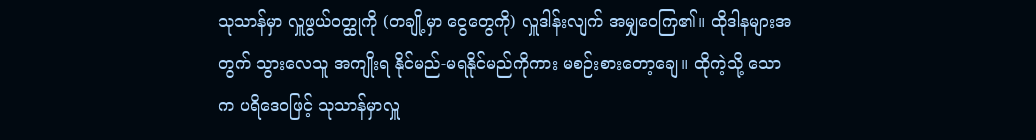သုသာန်မှာ လှူဖွယ်ဝတ္ထုကို (တချို့မှာ ငွေတွေကို) လှူဒါန်းလျက် အမျှဝေကြ၏။ ထိုဒါနများအတွက် သွားလေသူ အကျိုးရ နိုင်မည်-မရနိုင်မည်ကိုကား မစဉ်းစားတော့ချေ။ ထိုကဲ့သို့ သောက ပရိဒေဝဖြင့် သုသာန်မှာလှူ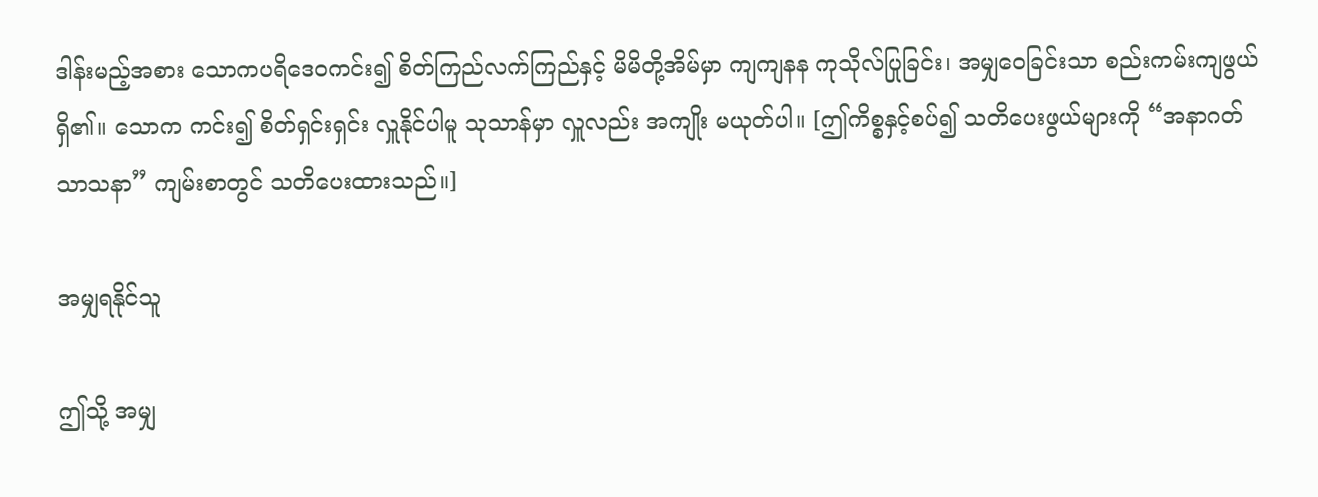ဒါန်းမည့်အစား သောကပရိဒေဝကင်း၍ စိတ်ကြည်လက်ကြည်နှင့် မိမိတို့အိမ်မှာ ကျကျနန ကုသိုလ်ပြုခြင်း၊ အမျှဝေခြင်းသာ စည်းကမ်းကျဖွယ် ရှိ၏။ သောက ကင်း၍ စိတ်ရှင်းရှင်း လှူနိုင်ပါမူ သုသာန်မှာ လှူလည်း အကျိုး မယုတ်ပါ။ [ဤကိစ္စနှင့်စပ်၍ သတိပေးဖွယ်များကို “အနာဂတ် သာသနာ” ကျမ်းစာတွင် သတိပေးထားသည်။]

အမျှရနိုင်သူ

ဤသို့ အမျှ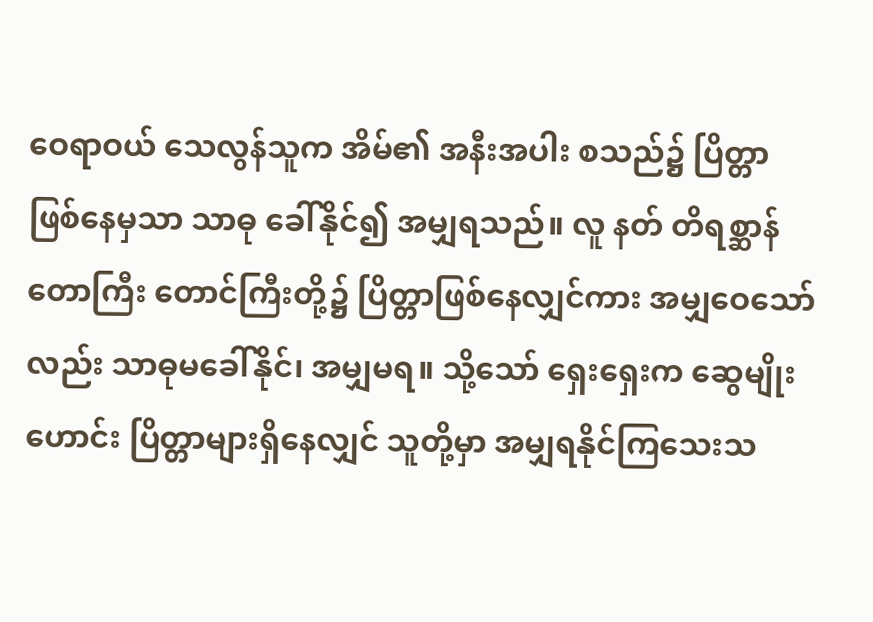ဝေရာဝယ် သေလွန်သူက အိမ်၏ အနီးအပါး စသည်၌ ပြိတ္တာ ဖြစ်နေမှသာ သာဓု ခေါ်နိုင်၍ အမျှရသည်။ လူ နတ် တိရစ္ဆာန် တောကြီး တောင်ကြီးတို့၌ ပြိတ္တာဖြစ်နေလျှင်ကား အမျှဝေသော်လည်း သာဓုမခေါ်နိုင်၊ အမျှမရ။ သို့သော် ရှေးရှေးက ဆွေမျိုးဟောင်း ပြိတ္တာများရှိနေလျှင် သူတို့မှာ အမျှရနိုင်ကြသေးသ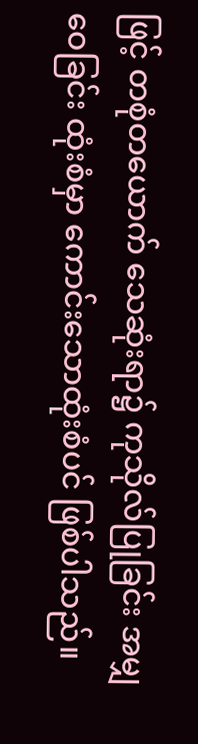ဖြင့် တစုံတယောက် သေဆုံးရာ၌ ကုသိုလ်ပြုခြင်း အမျှဝေခြင်း ထုံးစံမှာ ကောင်းသောထုံးစံပင် ဖြစ်ပါသည်။